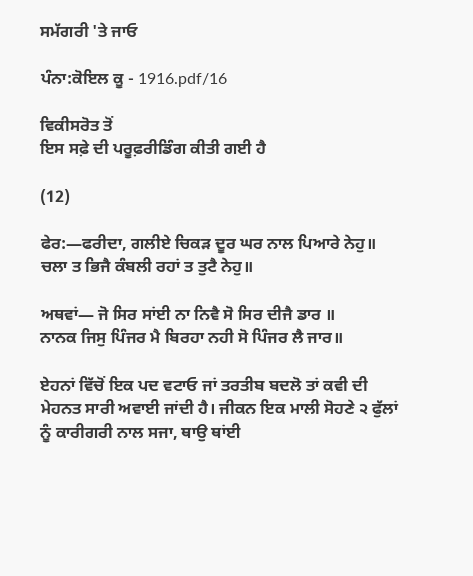ਸਮੱਗਰੀ 'ਤੇ ਜਾਓ

ਪੰਨਾ:ਕੋਇਲ ਕੂ - 1916.pdf/16

ਵਿਕੀਸਰੋਤ ਤੋਂ
ਇਸ ਸਫ਼ੇ ਦੀ ਪਰੂਫ਼ਰੀਡਿੰਗ ਕੀਤੀ ਗਈ ਹੈ

(12)

ਫੇਰ:―ਫਰੀਦਾ, ਗਲੀਏ ਚਿਕੜ ਦੂਰ ਘਰ ਨਾਲ ਪਿਆਰੇ ਨੇਹੁ॥
ਚਲਾ ਤ ਭਿਜੈ ਕੰਬਲੀ ਰਹਾਂ ਤ ਤੁਟੈ ਨੇਹੁ॥

ਅਥਵਾਂ― ਜੋ ਸਿਰ ਸਾਂਈ ਨਾ ਨਿਵੈ ਸੋ ਸਿਰ ਦੀਜੈ ਡਾਰ ॥
ਨਾਨਕ ਜਿਸੁ ਪਿੰਜਰ ਮੈ ਬਿਰਹਾ ਨਹੀ ਸੋ ਪਿੰਜਰ ਲੈ ਜਾਰ॥

ਏਹਨਾਂ ਵਿੱਚੋਂ ਇਕ ਪਦ ਵਟਾਓ ਜਾਂ ਤਰਤੀਬ ਬਦਲੋ ਤਾਂ ਕਵੀ ਦੀ ਮੇਹਨਤ ਸਾਰੀ ਅਵਾਈ ਜਾਂਦੀ ਹੈ। ਜੀਕਨ ਇਕ ਮਾਲੀ ਸੋਹਣੇ ੨ ਫੁੱਲਾਂ ਨੂੰ ਕਾਰੀਗਰੀ ਨਾਲ ਸਜਾ, ਥਾਉ ਥਾਂਈ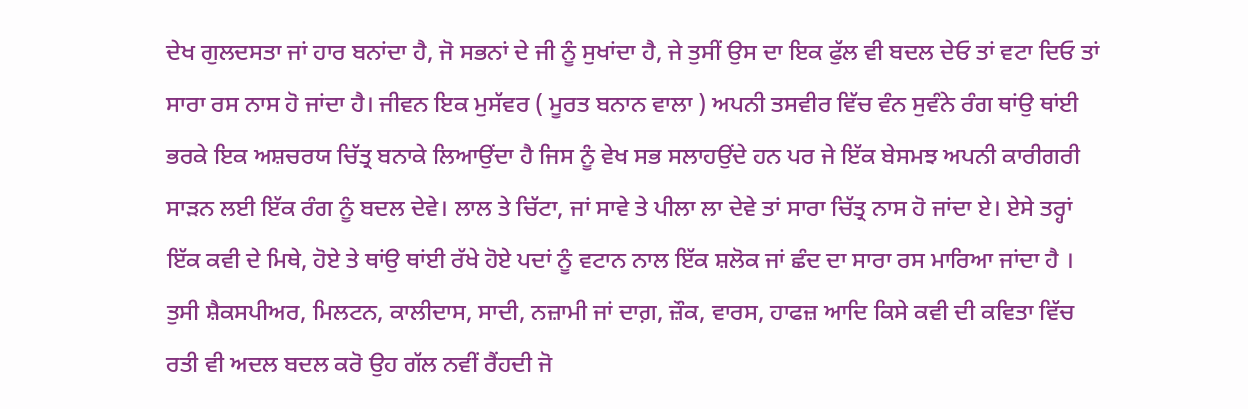ਦੇਖ ਗੁਲਦਸਤਾ ਜਾਂ ਹਾਰ ਬਨਾਂਦਾ ਹੈ, ਜੋ ਸਭਨਾਂ ਦੇ ਜੀ ਨੂੰ ਸੁਖਾਂਦਾ ਹੈ, ਜੇ ਤੁਸੀਂ ਉਸ ਦਾ ਇਕ ਫੁੱਲ ਵੀ ਬਦਲ ਦੇਓ ਤਾਂ ਵਟਾ ਦਿਓ ਤਾਂ ਸਾਰਾ ਰਸ ਨਾਸ ਹੋ ਜਾਂਦਾ ਹੈ। ਜੀਵਨ ਇਕ ਮੁਸੱਵਰ ( ਮੂਰਤ ਬਨਾਨ ਵਾਲਾ ) ਅਪਨੀ ਤਸਵੀਰ ਵਿੱਚ ਵੰਨ ਸੁਵੰਨੇ ਰੰਗ ਥਾਂਉ ਥਾਂਈ ਭਰਕੇ ਇਕ ਅਸ਼ਚਰਯ ਚਿੱਤ੍ਰ ਬਨਾਕੇ ਲਿਆਉਂਦਾ ਹੈ ਜਿਸ ਨੂੰ ਵੇਖ ਸਭ ਸਲਾਹਉਂਦੇ ਹਨ ਪਰ ਜੇ ਇੱਕ ਬੇਸਮਝ ਅਪਨੀ ਕਾਰੀਗਰੀ ਸਾੜਨ ਲਈ ਇੱਕ ਰੰਗ ਨੂੰ ਬਦਲ ਦੇਵੇ। ਲਾਲ ਤੇ ਚਿੱਟਾ, ਜਾਂ ਸਾਵੇ ਤੇ ਪੀਲਾ ਲਾ ਦੇਵੇ ਤਾਂ ਸਾਰਾ ਚਿੱਤ੍ਰ ਨਾਸ ਹੋ ਜਾਂਦਾ ਏ। ਏਸੇ ਤਰ੍ਹਾਂ ਇੱਕ ਕਵੀ ਦੇ ਮਿਥੇ, ਹੋਏ ਤੇ ਥਾਂਉ ਥਾਂਈ ਰੱਖੇ ਹੋਏ ਪਦਾਂ ਨੂੰ ਵਟਾਨ ਨਾਲ ਇੱਕ ਸ਼ਲੋਕ ਜਾਂ ਛੰਦ ਦਾ ਸਾਰਾ ਰਸ ਮਾਰਿਆ ਜਾਂਦਾ ਹੈ । ਤੁਸੀ ਸ਼ੈਕਸਪੀਅਰ, ਮਿਲਟਨ, ਕਾਲੀਦਾਸ, ਸਾਦੀ, ਨਜ਼ਾਮੀ ਜਾਂ ਦਾਗ਼, ਜ਼ੌਕ, ਵਾਰਸ, ਹਾਫਜ਼ ਆਦਿ ਕਿਸੇ ਕਵੀ ਦੀ ਕਵਿਤਾ ਵਿੱਚ ਰਤੀ ਵੀ ਅਦਲ ਬਦਲ ਕਰੋ ਉਹ ਗੱਲ ਨਵੀਂ ਰੈਂਹਦੀ ਜੋ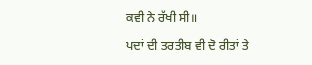ਕਵੀ ਨੇ ਰੱਖੀ ਸੀ॥

ਪਦਾਂ ਦੀ ਤਰਤੀਬ ਵੀ ਦੋ ਰੀਤਾਂ ਤੇ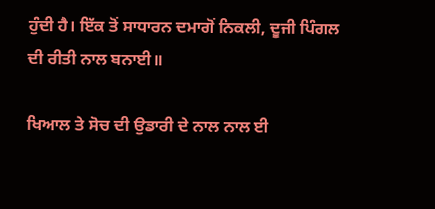ਹੁੰਦੀ ਹੈ। ਇੱਕ ਤੋਂ ਸਾਧਾਰਨ ਦਮਾਗੋਂ ਨਿਕਲੀ, ਦੂਜੀ ਪਿੰਗਲ ਦੀ ਰੀਤੀ ਨਾਲ ਬਨਾਈ॥

ਖਿਆਲ ਤੇ ਸੋਚ ਦੀ ਉਡਾਰੀ ਦੇ ਨਾਲ ਨਾਲ ਈ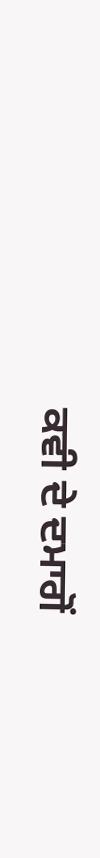ਕਵੀ ਦੇ ਦਮਾਗੋਂ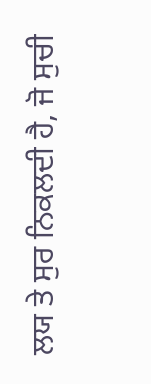ਲਯ ਤੇ ਸੁਰ ਨਿਕਲਦੀ ਹੈ, ਜੋ ਸੁਚੀ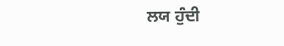ਲਯ ਹੁੰਦੀ